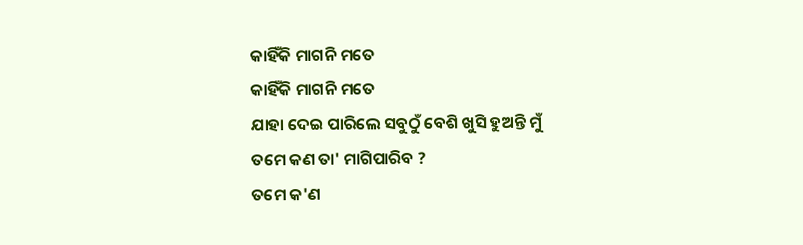କାହିଁକି ମାଗନି ମତେ
କାହିଁକି ମାଗନି ମତେ
ଯାହା ଦେଇ ପାରିଲେ ସବୁଠୁଁ ବେଶି ଖୁସି ହୁଅନ୍ତି ମୁଁ
ତମେ କଣ ତା' ମାଗିପାରିବ ?
ତମେ କ'ଣ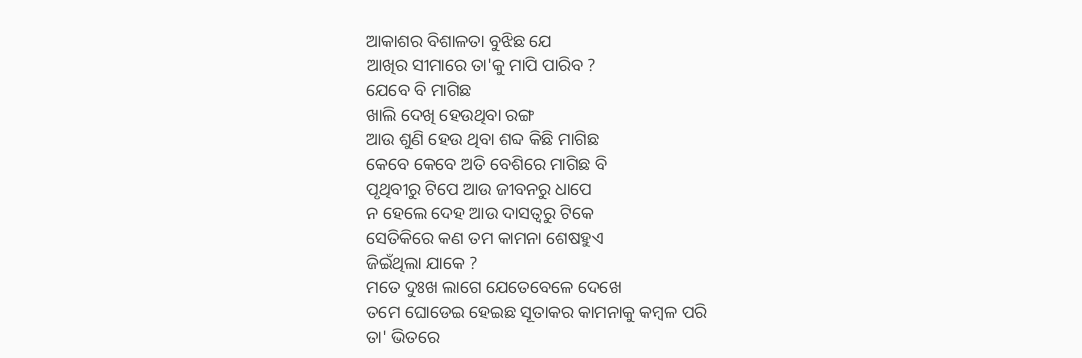ଆକାଶର ବିଶାଳତା ବୁଝିଛ ଯେ
ଆଖିର ସୀମାରେ ତା'କୁ ମାପି ପାରିବ ?
ଯେବେ ବି ମାଗିଛ
ଖାଲି ଦେଖି ହେଉଥିବା ରଙ୍ଗ
ଆଉ ଶୁଣି ହେଉ ଥିବା ଶବ୍ଦ କିଛି ମାଗିଛ
କେବେ କେବେ ଅତି ବେଶିରେ ମାଗିଛ ବି
ପୃଥିବୀରୁ ଟିପେ ଆଉ ଜୀବନରୁ ଧାପେ
ନ ହେଲେ ଦେହ ଆଉ ଦାସତ୍ୱରୁ ଟିକେ
ସେତିକିରେ କଣ ତମ କାମନା ଶେଷହୁଏ
ଜିଇଁଥିଲା ଯାକେ ?
ମତେ ଦୁଃଖ ଲାଗେ ଯେତେବେଳେ ଦେଖେ
ତମେ ଘୋଡେଇ ହେଇଛ ସୂତାକର କାମନାକୁ କମ୍ବଳ ପରି
ତା' ଭିତରେ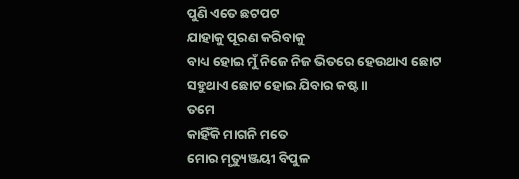ପୁଣି ଏତେ ଛଟପଟ
ଯାହାକୁ ପୂରଣ କରିବାକୁ
ବାଧ୍ୟ ହୋଇ ମୁଁ ନିଜେ ନିଜ ଭିତରେ ହେଉଥାଏ ଛୋଟ
ସହୁଥାଏ ଛୋଟ ହୋଇ ଯିବାର କଷ୍ଟ ॥
ତମେ
କାହିଁକି ମାଗନି ମତେ
ମୋର ମୃତ୍ୟୁଞ୍ଜୟୀ ବିପୁଳ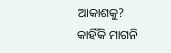ଆକାଶକୁ?
କାହିଁକି ମାଗନି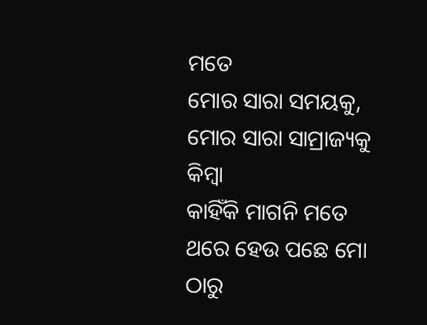ମତେ
ମୋର ସାରା ସମୟକୁ,
ମୋର ସାରା ସାମ୍ରାଜ୍ୟକୁ
କିମ୍ବା
କାହିଁକି ମାଗନି ମତେ
ଥରେ ହେଉ ପଛେ ମୋ ଠାରୁ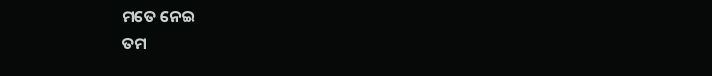ମତେ ନେଇ
ତମ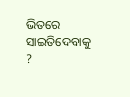ଭିତରେ ସାଇତିଦେବାକୁ ?